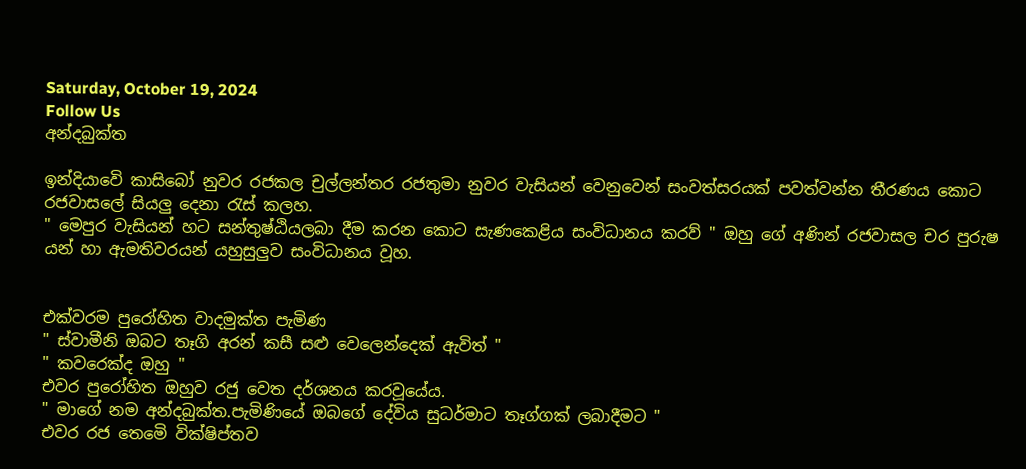Saturday, October 19, 2024
Follow Us
අන්දබුක්ත

ඉන්දියාවෙි කාසිබෝ නුවර රජකල චුල්ලන්තර රජතුමා නුවර වැසියන් වෙනුවෙන් සංවත්සරයක් පවත්වන්න තීරණය කොට රජවාසලේ සියලු දෙනා රැස් කලහ.
" මෙපුර වැසියන් හට සන්තුෂ්ඨියලබා දීම කරන කොට සැණකෙළිය සංවිධානය කරව් " ඔහු ගේ අණින් රජවාසල චර පුරුෂ යන් හා ඇමතිවරයන් යහුසුලුව සංවිධානය වූහ.


එක්වරම පුරෝහිත වාදමුක්ත පැමිණ
" ස්වාමීනි ඔබට තෑගි අරන් කසී සළු වෙලෙන්දෙක් ඇවිත් "
" කවරෙක්ද ඔහු "
එවර පුරෝහිත ඔහුව රජු වෙත දර්ශනය කරවූයේය.
" මාගේ නම අන්දබුක්ත.පැමිණියේ ඔබගේ දේවිය සුධර්මාට තෑග්ගක් ලබාදීමට "
එවර රජ තෙමෙි වික්ෂිප්තව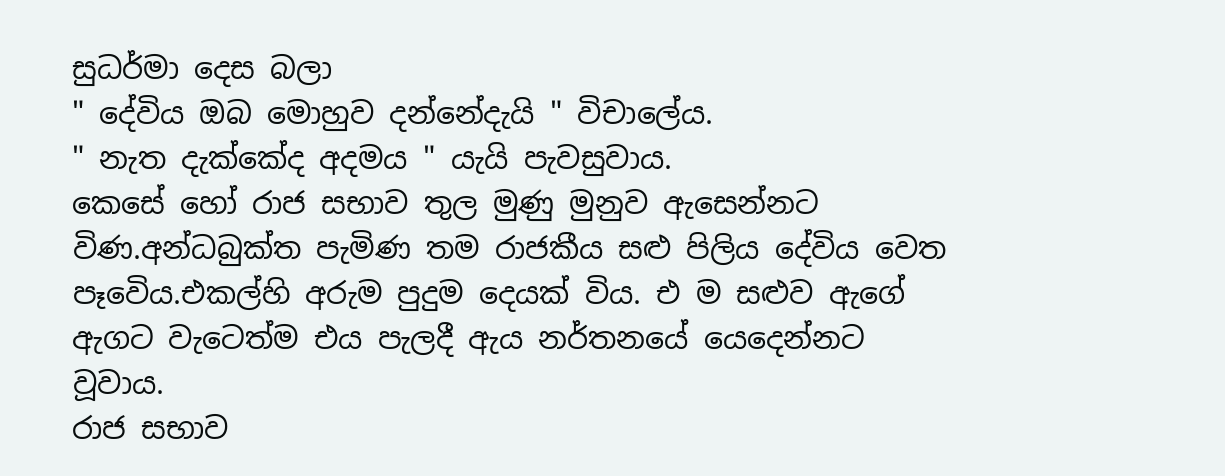සුධර්මා දෙස බලා
" දේවිය ඔබ මොහුව දන්නේදැයි " විචාලේය.
" නැත දැක්කේද අදමය " යැයි පැවසුවාය.
කෙසේ හෝ රාජ සභාව තුල මුණු මුනුව ඇසෙන්නට විණ.අන්ධබුක්ත පැමිණ තම රාජකීය සළු පිලිය දේවිය වෙත පෑවෙිය.එකල්හි අරුම පුදුම දෙයක් විය. එ ම සළුව ඇගේ ඇගට වැටෙත්ම එය පැලදී ඇය නර්තනයේ යෙදෙන්නට වූවාය.
රාජ සභාව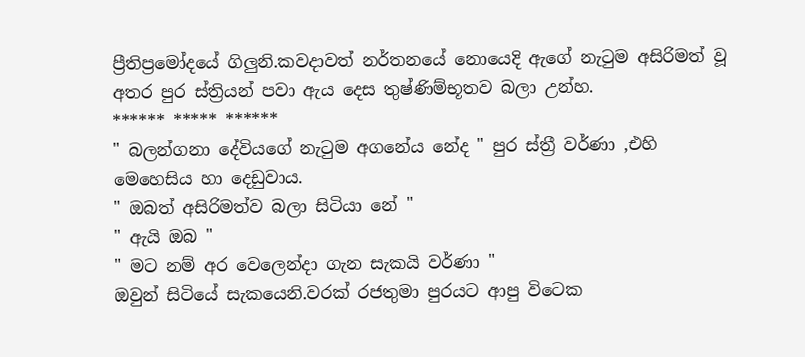ප්‍රීතිප්‍රමෝදයේ ගිලුනි.කවදාවත් නර්තනයේ නොයෙදි ඇගේ නැටුම අසිරිමත් වූ අතර පුර ස්ත්‍රියන් පවා ඇය දෙස තුෂ්ණිම්භූතව බලා උන්හ.
****** ***** ******
" බලන්ගනා දේවියගේ නැටුම අගනේය නේද " පුර ස්ත්‍රී වර්ණා ,එහි මෙහෙසිය හා දෙඩුවාය.
" ඔබත් අසිරිමත්ව බලා සිටියා නේ "
" ඇයි ඔබ "
" මට නම් අර වෙලෙන්දා ගැන සැකයි වර්ණා "
ඔවුන් සිටියේ සැකයෙනි.වරක් රජතුමා පුරයට ආපු විටෙක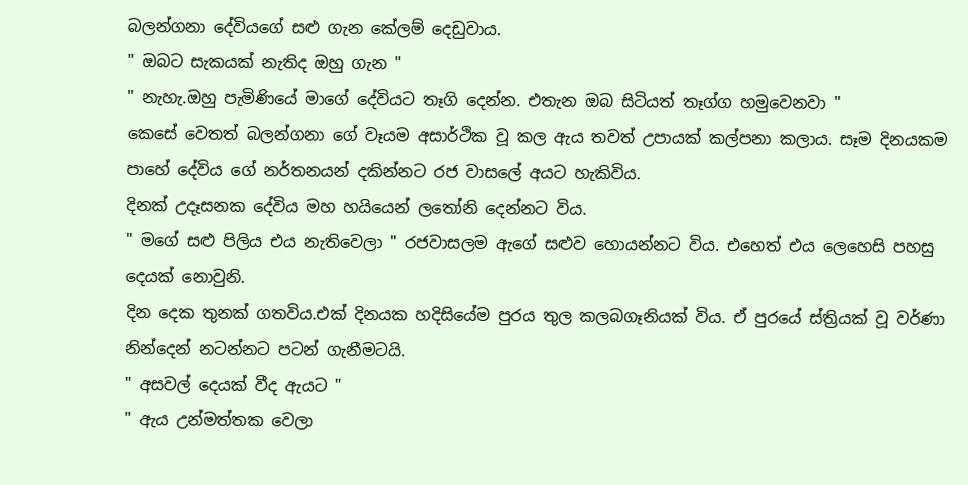බලන්ගනා දේවියගේ සළු ගැන කේලම් දෙඩුවාය.
" ඔබට සැකයක් නැතිද ඔහු ගැන "
" නැහැ.ඔහු පැමිණියේ මාගේ දේවියට තෑගි දෙන්න. එතැන ඔබ සිටියත් තෑග්ග හමුවෙනවා "
කෙසේ වෙතත් බලන්ගනා ගේ වෑයම අසාර්ථික වූ කල ඇය තවත් උපායක් කල්පනා කලාය. සෑම දිනයකම පාහේ දේවිය ගේ නර්තනයන් දකින්නට රජ වාසලේ අයට හැකිවිය.
දිනක් උදෑසනක දේවිය මහ හයියෙන් ලතෝනි දෙන්නට විය.
" මගේ සළු පිලිය එය නැතිවෙලා " රජවාසලම ඇගේ සළුව හොයන්නට විය. එහෙත් එය ලෙහෙසි පහසු දෙයක් නොවුනි.
දින දෙක තුනක් ගතවිය.එක් දිනයක හදිසියේම පුරය තුල කලබගෑනියක් විය. ඒ පුරයේ ස්ත්‍රියක් වූ වර්ණා නින්දෙන් නටන්නට පටන් ගැනීමටයි.
" අසවල් දෙයක් වීද ඇයට "
" ඇය උන්මත්තක වෙලා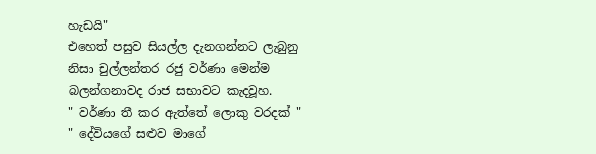හැඩයි"
එහෙත් පසුව සියල්ල දැනගන්නට ලැබුනු නිසා චුල්ලන්තර රජු වර්ණා මෙන්ම බලන්ගනාවද රාජ සභාවට කැදවූහ.
" වර්ණා තී කර ඇත්තේ ලොකු වරදක් "
" දේවියගේ සළුව මාගේ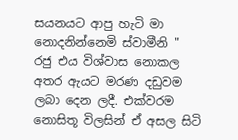සයනයට ආපු හැටි මා නොදනින්නෙමි ස්වාමීනි "
රජු එය විශ්වාස නොකල අතර ඇයට මරණ දඩුවම ලබා දෙන ලදී. එක්වරම නොසිතූ විලසින් ඒ අසල සිටි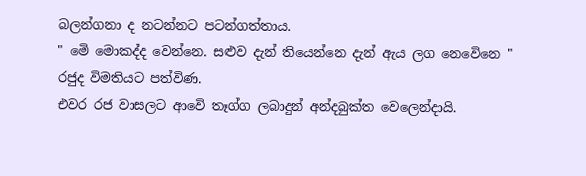බලන්ගනා ද නටන්නට පටන්ගත්තාය.
" මෙි මොකද්ද වෙන්නෙ. සළුව දැන් තියෙන්නෙ දැන් ඇය ලග නෙවෙිනෙ "
රජුද විමතියට පත්විණ.
එවර රජ වාසලට ආවෙි තෑග්ග ලබාදුන් අන්දබුක්ත වෙලෙන්දායි.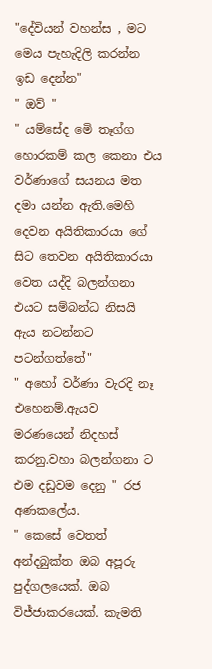"දේවියන් වහන්ස , මට මෙය පැහැදිලි කරන්න ඉඩ දෙන්න"
" ඔව් "
" යම්සේද මෙි තෑග්ග හොරකම් කල කෙනා එය වර්ණාගේ සයනය මත දමා යන්න ඇති.මෙහි දෙවන අයිතිකාරයා ගේ සිට තෙවන අයිතිකාරයා වෙත යද්දි බලන්ගනා එයට සම්බන්ධ නිසයි ඇය නටන්නට පටන්ගත්තේ"
" අහෝ වර්ණා වැරදි නෑ එහෙනම්.ඇයව මරණයෙන් නිදහස් කරනු.වහා බලන්ගනා ට එම දඩුවම දෙනු " රජ අණකලේය.
" කෙසේ වෙතත් අන්දබුක්ත ඔබ අපූරු පුද්ගලයෙක්. ඔබ විජ්ජාකරයෙක්. කැමති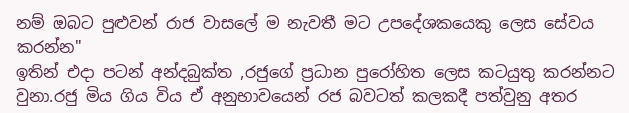නම් ඔබට පුළුවන් රාජ වාසලේ ම නැවතී මට උපදේශකයෙකු ලෙස සේවය කරන්න"
ඉතින් එදා පටන් අන්දබුක්ත ,රජුගේ ප්‍රධාන පුරෝහිත ලෙස කටයුතු කරන්නට වුනා.රජු මිය ගිය විය ඒ අනුභාවයෙන් රජ බවටත් කලකදී පත්වුනු අතර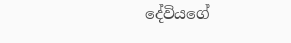දේවියගේ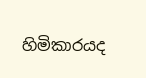හිමිකාරයද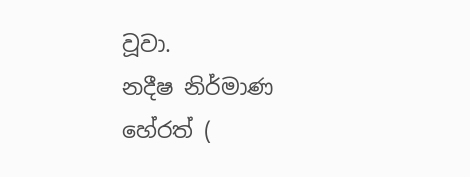වූවා.
නදීෂ නිර්මාණ හේරත් (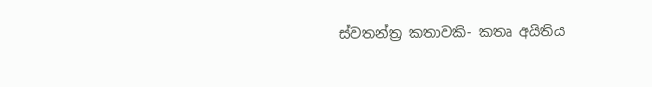ස්වතන්ත්‍ර කතාවකි- කතෘ අයිතිය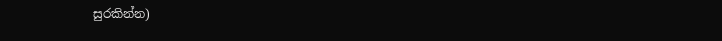සුරකින්න)